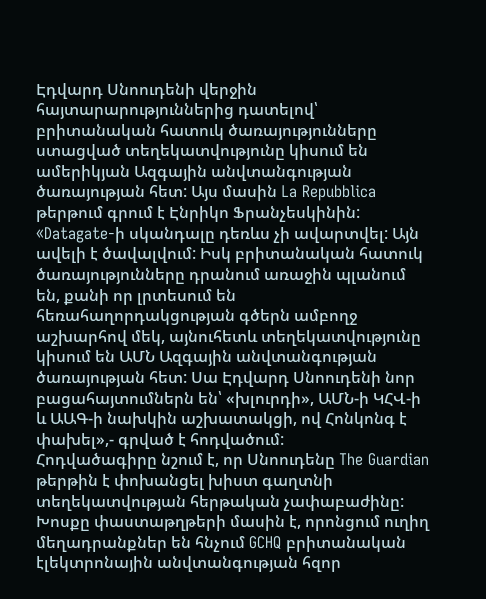Էդվարդ Սնոուդենի վերջին հայտարարություններից դատելով՝ բրիտանական հատուկ ծառայությունները ստացված տեղեկատվությունը կիսում են ամերիկյան Ազգային անվտանգության ծառայության հետ: Այս մասին La Repubblica թերթում գրում է Էնրիկո Ֆրանչեսկինին:
«Datagate-ի սկանդալը դեռևս չի ավարտվել: Այն ավելի է ծավալվում: Իսկ բրիտանական հատուկ ծառայությունները դրանում առաջին պլանում են, քանի որ լրտեսում են հեռահաղորդակցության գծերն ամբողջ աշխարհով մեկ, այնուհետև տեղեկատվությունը կիսում են ԱՄՆ Ազգային անվտանգության ծառայության հետ: Սա Էդվարդ Սնոուդենի նոր բացահայտումներն են՝ «խլուրդի», ԱՄՆ-ի ԿՀՎ-ի և ԱԱԳ-ի նախկին աշխատակցի, ով Հոնկոնգ է փախել»,- գրված է հոդվածում:
Հոդվածագիրը նշում է, որ Սնոուդենը The Guardian թերթին է փոխանցել խիստ գաղտնի տեղեկատվության հերթական չափաբաժինը: Խոսքը փաստաթղթերի մասին է, որոնցում ուղիղ մեղադրանքներ են հնչում GCHQ բրիտանական էլեկտրոնային անվտանգության հզոր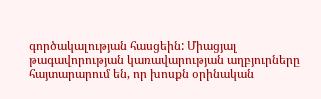գործակալության հասցեին: Միացյալ թագավորության կառավարության աղբյուրները հայտարարում են, որ խոսքն օրինական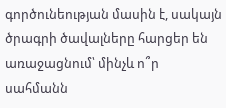գործունեության մասին է, սակայն ծրագրի ծավալները հարցեր են առաջացնում՝ մինչև ո՞ր սահմանն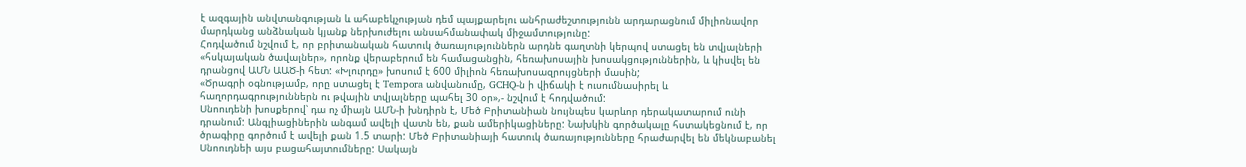է ազգային անվտանգության և ահաբեկչության դեմ պայքարելու անհրաժեշտությունն արդարացնում միլիոնավոր մարդկանց անձնական կյանք ներխուժելու անսահմանափակ միջամտությունը:
Հոդվածում նշվում է, որ բրիտանական հատուկ ծառայություններն արդնե գաղտնի կերպով ստացել են տվյալների «հսկայական ծավալներ», որոնք վերաբերում են համացանցին, հեռախոսային խոսակցություններին, և կիսվել են դրանցով ԱՄՆ ԱԱԾ-ի հետ: «Խլուրդը» խոսում է 600 միլիոն հեռախոսազրույցների մասին;
«Ծրագրի օգնությամբ, որը ստացել է Tempora անվանումը, GCHQ-ն ի վիճակի է ուսումնասիրել և հաղորդագրություններն ու թվային տվյալները պահել 30 օր»,- նշվում է հոդվածում:
Սնոուդենի խոսքերով՝ դա ոչ միայն ԱՄՆ-ի խնդիրն է, Մեծ Բրիտանիան նույնպես կարևոր դերակատարում ունի դրանում: Անգլիացիներին անգամ ավելի վատն են, քան ամերիկացիները: Նախկին գործակալը հստակեցնում է, որ ծրագիրը գործում է ավելի քան 1.5 տարի: Մեծ Բրիտանիայի հատուկ ծառայությունները հրաժարվել են մեկնաբանել Սնոուդնեի այս բացահայտումները: Սակայն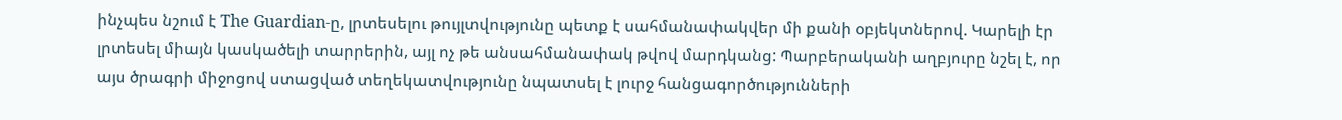ինչպես նշում է The Guardian-ը, լրտեսելու թույլտվությունը պետք է սահմանափակվեր մի քանի օբյեկտներով. Կարելի էր լրտեսել միայն կասկածելի տարրերին, այլ ոչ թե անսահմանափակ թվով մարդկանց: Պարբերականի աղբյուրը նշել է, որ այս ծրագրի միջոցով ստացված տեղեկատվությունը նպատսել է լուրջ հանցագործությունների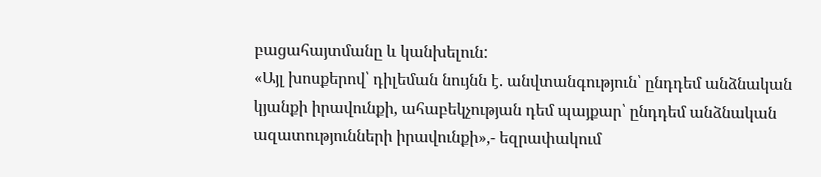բացահայտմանը և կանխելուն:
«Այլ խոսքերով՝ դիլեման նույնն է. անվտանգություն՝ ընդդեմ անձնական կյանքի իրավունքի, ահաբեկչության դեմ պայքար՝ ընդդեմ անձնական ազատությունների իրավունքի»,- եզրափակում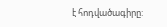է հոդվածագիրը: